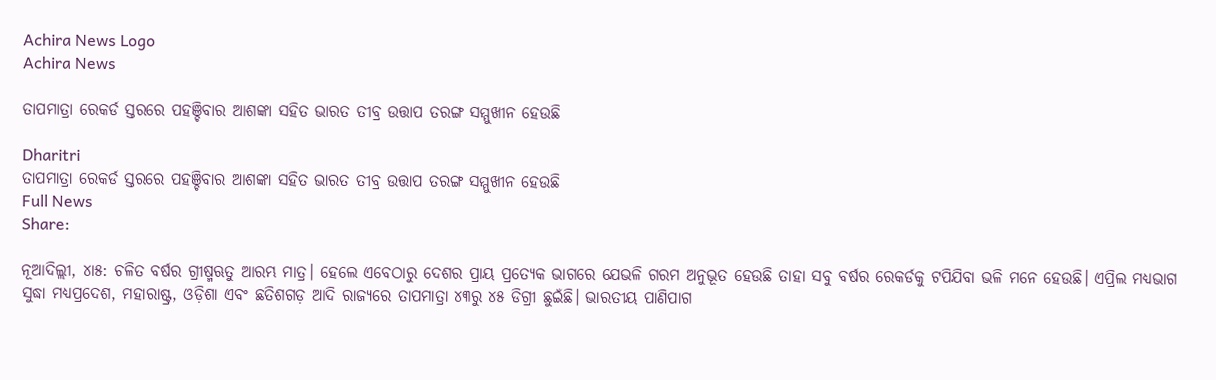Achira News Logo
Achira News

ତାପମାତ୍ରା ରେକର୍ଡ ସ୍ତରରେ ପହଞ୍ଚିବାର ଆଶଙ୍କା ସହିତ ଭାରତ ତୀବ୍ର ଉତ୍ତାପ ତରଙ୍ଗ ସମ୍ମୁଖୀନ ହେଉଛି

Dharitri
ତାପମାତ୍ରା ରେକର୍ଡ ସ୍ତରରେ ପହଞ୍ଚିବାର ଆଶଙ୍କା ସହିତ ଭାରତ ତୀବ୍ର ଉତ୍ତାପ ତରଙ୍ଗ ସମ୍ମୁଖୀନ ହେଉଛି
Full News
Share:

ନୂଆଦିଲ୍ଲୀ, ୪ା୫: ଚଳିତ ବର୍ଷର ଗ୍ରୀଷ୍ମଋତୁ ଆରମ୍ଭ ମାତ୍ର। ହେଲେ ଏବେଠାରୁ ଦେଶର ପ୍ରାୟ ପ୍ରତ୍ୟେକ ଭାଗରେ ଯେଭଳି ଗରମ ଅନୁଭୂତ ହେଉଛି ତାହା ସବୁ ବର୍ଷର ରେକର୍ଡକୁ ଟପିଯିବା ଭଳି ମନେ ହେଉଛି। ଏପ୍ରିଲ ମଧ୍ୟଭାଗ ସୁଦ୍ଧା ମଧ୍ୟପ୍ରଦେଶ, ମହାରାଷ୍ଟ୍ର, ଓଡ଼ିଶା ଏବଂ ଛତିଶଗଡ଼ ଆଦି ରାଜ୍ୟରେ ତାପମାତ୍ରା ୪୩ରୁ ୪୫ ଡିଗ୍ରୀ ଛୁଇଁଛି। ଭାରତୀୟ ପାଣିପାଗ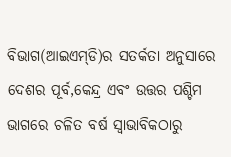ବିଭାଗ(ଆଇଏମ୍‌ଡି)ର ସତର୍କତା ଅନୁସାରେ ଦେଶର ପୂର୍ବ,କେନ୍ଦ୍ର ଏବଂ ଉତ୍ତର ପଶ୍ଚିମ ଭାଗରେ ଚଳିତ ବର୍ଷ ସ୍ବାଭାବିକଠାରୁ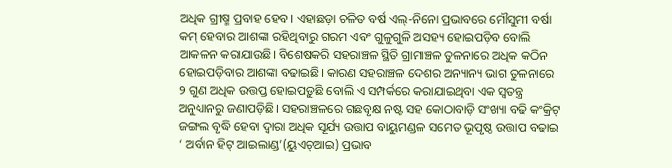ଅଧିକ ଗ୍ରୀଷ୍ମ ପ୍ରବାହ ହେବ। ଏହାଛଡ଼ା ଚଳିତ ବର୍ଷ ଏଲ୍‌-ନିନୋ ପ୍ରଭାବରେ ମୌସୁମୀ ବର୍ଷା କମ୍‌ ହେବାର ଆଶଙ୍କା ରହିଥିବାରୁ ଗରମ ଏବଂ ଗୁଳୁଗୁଳି ଅସହ୍ୟ ହୋଇପଡ଼ିବ ବୋଲି ଆକଳନ କରାଯାଉଛି। ବିଶେଷକରି ସହରାଞ୍ଚଳ ସ୍ଥିତି ଗ୍ରାମାଞ୍ଚଳ ତୁଳନାରେ ଅଧିକ କଠିନ ହୋଇପଡ଼ିବାର ଆଶଙ୍କା ବଢାଇଛି। କାରଣ ସହରାଞ୍ଚଳ ଦେଶର ଅନ୍ୟାନ୍ୟ ଭାଗ ତୁଳନାରେ ୨ ଗୁଣ ଅଧିକ ଉତ୍ତପ୍ତ ହୋଇପଡ଼ୁଛି ବୋଲି ଏ ସମ୍ପର୍କରେ କରାଯାଇଥିବା ଏକ ସ୍ବତନ୍ତ୍ର ଅନୁଧ୍ୟାନରୁ ଜଣାପଡ଼ିଛି। ସହରାଞ୍ଚଳରେ ଗଛବୃକ୍ଷ ନଷ୍ଟ ସହ କୋଠାବାଡ଼ି ସଂଖ୍ୟା ବଢି କଂକ୍ରିଟ୍‌ ଜଙ୍ଗଲ ବୃଦ୍ଧି ହେବା ଦ୍ୱାରା ଅଧିକ ସୂର୍ଯ୍ୟ ଉତ୍ତାପ ବାୟୁମଣ୍ଡଳ ସମେତ ଭୂପୃଷ୍ଠ ଉତ୍ତାପ ବଢାଇ ‘ ଅର୍ବାନ ହିଟ୍‌ ଆଇଲାଣ୍ଡ’(ୟୁଏଚ୍‌ଆଇ) ପ୍ରଭାବ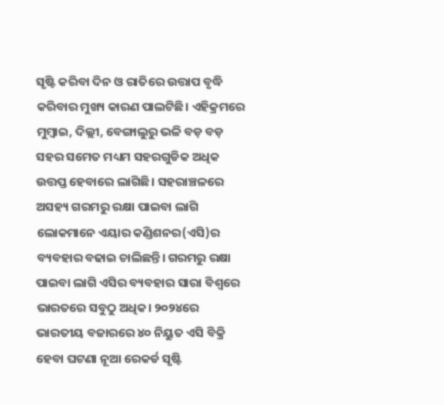ସୃଷ୍ଟି କରିବା ଦିନ ଓ ରାତିରେ ଉତ୍ତାପ ବୃଦ୍ଧି କରିବାର ମୁଖ୍ୟ କାରଣ ପାଲଟିଛି। ଏହିକ୍ରମରେ ମୁମ୍ବାଇ, ଦିଲ୍ଲୀ, ବେଙ୍ଗାଲୁରୁ ଭଳି ବଡ଼ ବଡ଼ ସହର ସମେତ ମଧ୍ୟମ ସହରଗୁଡିକ ଅଧିକ ଉତ୍ତପ୍ତ ହେବାରେ ଲାଗିଛି। ସହରାଞ୍ଚଳରେ ଅସହ୍ୟ ଗରମରୁ ରକ୍ଷା ପାଇବା ଲାଗି ଲୋକମାନେ ଏୟାର କଣ୍ଡିଶନର(ଏସି)ର ବ୍ୟବହାର ବଢାଇ ଚାଲିଛନ୍ତି। ଗରମରୁ ରକ୍ଷା ପାଇବା ଲାଗି ଏସିର ବ୍ୟବହାର ସାରା ବିଶ୍ୱରେ ଭାରତରେ ସବୁଠୁ ଅଧିକ। ୨୦୨୪ରେ ଭାରତୀୟ ବଜାରରେ ୪୦ ନିୟୁତ ଏସି ବିକ୍ରି ହେବା ଘଟଣା ନୂଆ ରେକର୍ଡ ସୃଷ୍ଟି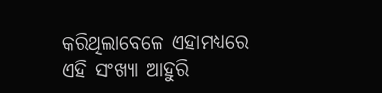କରିଥିଲାବେଳେ ଏହାମଧ୍ୟରେ ଏହି ସଂଖ୍ୟା ଆହୁରି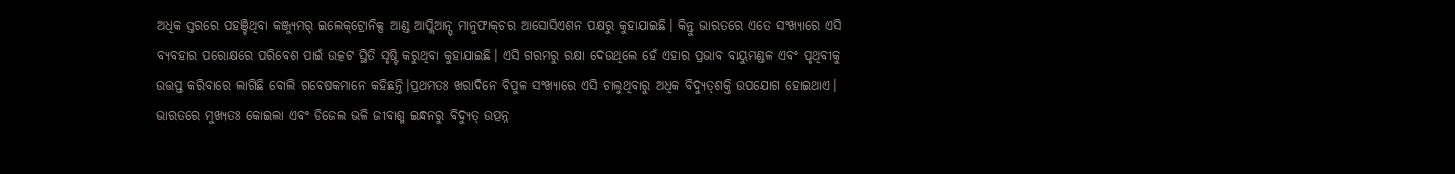ଅଧିକ ସ୍ତରରେ ପହଞ୍ଚିଥିବା କଞ୍ଜ୍ୟୁମର୍‌ ଇଲେକ୍‌ଟ୍ରୋନିକ୍ସ ଆଣ୍ଡ ଆପ୍ଲିଆନ୍ସ୍‌ ମାନୁଫାକ୍‌ଚର ଆସୋସିଏଶନ ପକ୍ଷରୁ କୁହାଯାଇଛି। କିନ୍ତୁ ଭାରତରେ ଏତେ ସଂଖ୍ୟାରେ ଏସି ବ୍ୟବହାର ପରୋକ୍ଷରେ ପରିବେଶ ପାଇଁ ଉତ୍କଟ ସ୍ଥିତି ସୃଷ୍ଟି କରୁଥିବା କୁହାଯାଇଛି। ଏସି ଗରମରୁ ରକ୍ଷା ଦେଉଥିଲେ ହେଁ ଏହାର ପ୍ରଭାବ ବାୟୁମଣ୍ଡଳ ଏବଂ ପୃଥିବୀକୁ ଉତ୍ତପ୍ତ କରିବାରେ ଲାଗିଛି ବୋଲି ଗବେଷକମାନେ କହିଛନ୍ତି।ପ୍ରଥମତଃ ଖରାଦିନେ ବିପୁଳ ସଂଖ୍ୟାରେ ଏସି ଚାଲୁଥିବାରୁ ଅଧିକ ବିଦ୍ୟୁତ୍‌ଶକ୍ତି ଉପଯୋଗ ହୋଇଥାଏ। ଭାରତରେ ମୁଖ୍ୟତଃ କୋଇଲା ଏବଂ ଡିଜେଲ ଭଳି ଜୀବାଶ୍ମ ଇନ୍ଧନରୁ ବିଦ୍ୟୁତ୍‌ ଉତ୍ପନ୍ନ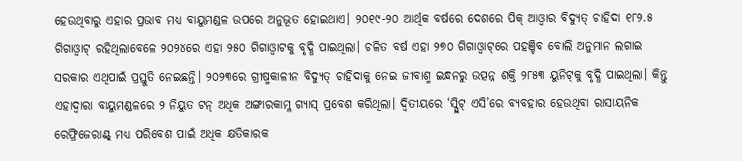ହେଉଥିବାରୁ ଏହାର ପ୍ରଭାବ ମଧ୍ୟ ବାୟୁମଣ୍ଡଳ ଉପରେ ଅନୁଭୂତ ହୋଇଥାଏ। ୨୦୧୯-୨୦ ଆର୍ଥିକ ବର୍ଷରେ ଦେଶରେ ପିକ୍‌ ଆଓ୍ବାର ବିଦ୍ୟୁତ୍‌ ଚାହିଦା ୧୮୨.୫ ଗିଗାଓ୍ବାଟ୍‌ ରହିଥିଲାବେଳେ ୨୦୨୪ରେ ଏହା ୨୫୦ ଗିଗାଓ୍ବାଟକୁ ବୃଦ୍ଧି ପାଇଥିଲା। ଚଳିତ ବର୍ଷ ଏହା ୨୭୦ ଗିଗାଓ୍ବାଟ୍‌ରେ ପହଞ୍ଚିବ ବୋଲି ଅନୁମାନ ଲଗାଇ ସରକାର ଏଥିପାଇଁ ପ୍ରସ୍ତୁତି ନେଇଛନ୍ତି। ୨୦୨୩ରେ ଗ୍ରୀଷ୍ମକାଳୀନ ବିଦ୍ୟୁତ୍‌ ଚାହିଦାକୁ ନେଇ ଜୀବାଶ୍ମ ଇନ୍ଧନରୁ ଉତ୍ପନ୍ନ ଶକ୍ତି ୨୮୫୩ ୟୁନିଟ୍‌କୁ ବୃଦ୍ଧି ପାଇଥିଲା। କିନ୍ତୁ ଏହାଦ୍ୱାରା ବାୟୁମଣ୍ଡଳରେ ୨ ନିୟୁତ ଟନ୍‌ ଅଧିକ ଅଙ୍ଗାରକାମ୍ଳ ଗ୍ୟାସ୍‌ ପ୍ରବେଶ କରିଥିଲା। ଦ୍ୱିତୀୟରେ ‘ସ୍ପ୍ଲିଟ୍‌ ଏସି’ରେ ବ୍ୟବହାର ହେଉଥିବା ରାସାୟନିକ ରେଫ୍ରିଜେରାଣ୍ଟ୍‌ ମଧ୍ୟ ପରିବେଶ ପାଇଁ ଅଧିକ କ୍ଷତିକାରକ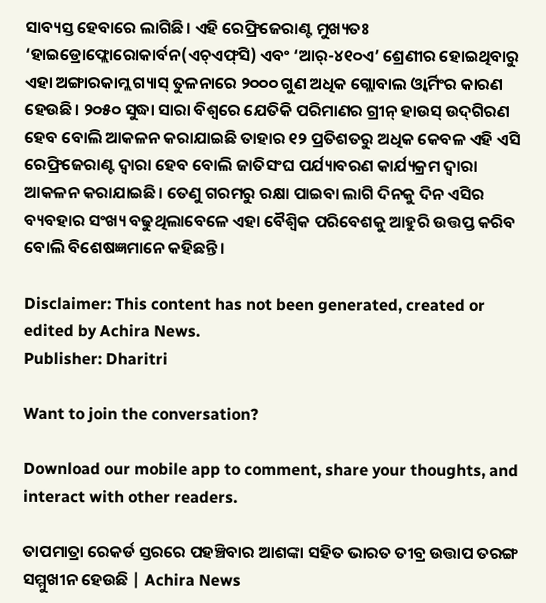ସାବ୍ୟସ୍ତ ହେବାରେ ଲାଗିଛି। ଏହି ରେଫ୍ରିଜେରାଣ୍ଟ ମୁଖ୍ୟତଃ ‘ହାଇଡ୍ରୋଫ୍ଲୋରୋକାର୍ବନ(ଏଚ୍‌ଏଫ୍‌ସି) ଏବଂ ‘ଆର୍‌-୪୧୦ଏ’ ଶ୍ରେଣୀର ହୋଇଥିବାରୁ ଏହା ଅଙ୍ଗାରକାମ୍ଲ ଗ୍ୟାସ୍‌ ତୁଳନାରେ ୨୦୦୦ ଗୁଣ ଅଧିକ ଗ୍ଲୋବାଲ ଓ୍ବାର୍ମିଂର କାରଣ ହେଉଛି। ୨୦୫୦ ସୁଦ୍ଧା ସାରା ବିଶ୍ୱରେ ଯେତିକି ପରିମାଣର ଗ୍ରୀନ୍‌ ହାଉସ୍‌ ଉଦ୍‌ଗିରଣ ହେବ ବୋଲି ଆକଳନ କରାଯାଇଛି ତାହାର ୧୨ ପ୍ରତିଶତରୁ ଅଧିକ କେବଳ ଏହି ଏସି ରେଫ୍ରିଜେରାଣ୍ଟ ଦ୍ୱାରା ହେବ ବୋଲି ଜାତିସଂଘ ପର୍ଯ୍ୟାବରଣ କାର୍ଯ୍ୟକ୍ରମ ଦ୍ୱାରା ଆକଳନ କରାଯାଇଛି। ତେଣୁ ଗରମରୁ ରକ୍ଷା ପାଇବା ଲାଗି ଦିନକୁ ଦିନ ଏସିର ବ୍ୟବହାର ସଂଖ୍ୟ ବଢୁଥିଲାବେଳେ ଏହା ବୈଶ୍ୱିକ ପରିବେଶକୁ ଆହୁରି ଉତ୍ତପ୍ତ କରିବ ବୋଲି ବିଶେଷଜ୍ଞମାନେ କହିଛନ୍ତି।

Disclaimer: This content has not been generated, created or edited by Achira News.
Publisher: Dharitri

Want to join the conversation?

Download our mobile app to comment, share your thoughts, and interact with other readers.

ତାପମାତ୍ରା ରେକର୍ଡ ସ୍ତରରେ ପହଞ୍ଚିବାର ଆଶଙ୍କା ସହିତ ଭାରତ ତୀବ୍ର ଉତ୍ତାପ ତରଙ୍ଗ ସମ୍ମୁଖୀନ ହେଉଛି | Achira News